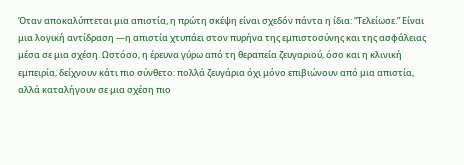Όταν αποκαλύπτεται μια απιστία, η πρώτη σκέψη είναι σχεδόν πάντα η ίδια: “Τελείωσε.” Είναι μια λογική αντίδραση —η απιστία χτυπάει στον πυρήνα της εμπιστοσύνης και της ασφάλειας μέσα σε μια σχέση. Ωστόσο, η έρευνα γύρω από τη θεραπεία ζευγαριού, όσο και η κλινική εμπειρία, δείχνουν κάτι πιο σύνθετο: πολλά ζευγάρια όχι μόνο επιβιώνουν από μια απιστία, αλλά καταλήγουν σε μια σχέση πιο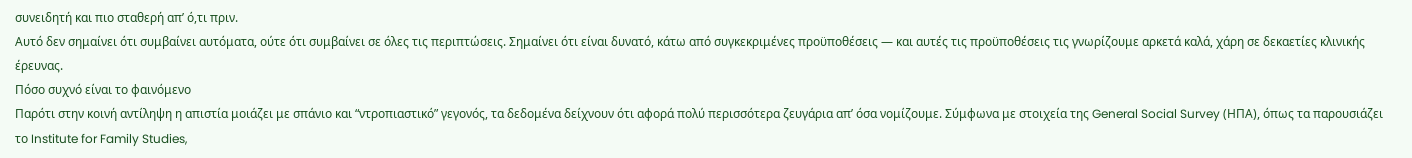συνειδητή και πιο σταθερή απ’ ό,τι πριν.
Αυτό δεν σημαίνει ότι συμβαίνει αυτόματα, ούτε ότι συμβαίνει σε όλες τις περιπτώσεις. Σημαίνει ότι είναι δυνατό, κάτω από συγκεκριμένες προϋποθέσεις — και αυτές τις προϋποθέσεις τις γνωρίζουμε αρκετά καλά, χάρη σε δεκαετίες κλινικής έρευνας.
Πόσο συχνό είναι το φαινόμενο
Παρότι στην κοινή αντίληψη η απιστία μοιάζει με σπάνιο και “ντροπιαστικό” γεγονός, τα δεδομένα δείχνουν ότι αφορά πολύ περισσότερα ζευγάρια απ’ όσα νομίζουμε. Σύμφωνα με στοιχεία της General Social Survey (ΗΠΑ), όπως τα παρουσιάζει το Institute for Family Studies,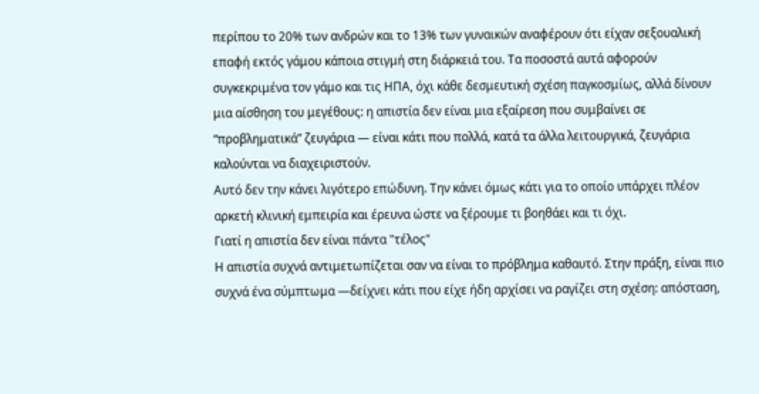περίπου το 20% των ανδρών και το 13% των γυναικών αναφέρουν ότι είχαν σεξουαλική επαφή εκτός γάμου κάποια στιγμή στη διάρκειά του. Τα ποσοστά αυτά αφορούν συγκεκριμένα τον γάμο και τις ΗΠΑ, όχι κάθε δεσμευτική σχέση παγκοσμίως, αλλά δίνουν μια αίσθηση του μεγέθους: η απιστία δεν είναι μια εξαίρεση που συμβαίνει σε “προβληματικά” ζευγάρια — είναι κάτι που πολλά, κατά τα άλλα λειτουργικά, ζευγάρια καλούνται να διαχειριστούν.
Αυτό δεν την κάνει λιγότερο επώδυνη. Την κάνει όμως κάτι για το οποίο υπάρχει πλέον αρκετή κλινική εμπειρία και έρευνα ώστε να ξέρουμε τι βοηθάει και τι όχι.
Γιατί η απιστία δεν είναι πάντα "τέλος"
Η απιστία συχνά αντιμετωπίζεται σαν να είναι το πρόβλημα καθαυτό. Στην πράξη, είναι πιο συχνά ένα σύμπτωμα —δείχνει κάτι που είχε ήδη αρχίσει να ραγίζει στη σχέση: απόσταση,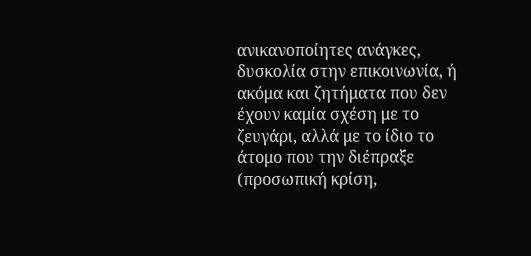ανικανοποίητες ανάγκες, δυσκολία στην επικοινωνία, ή ακόμα και ζητήματα που δεν έχουν καμία σχέση με το ζευγάρι, αλλά με το ίδιο το άτομο που την διέπραξε (προσωπική κρίση,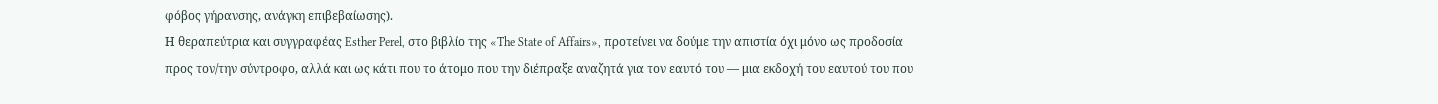φόβος γήρανσης, ανάγκη επιβεβαίωσης).
Η θεραπεύτρια και συγγραφέας Esther Perel, στο βιβλίο της «The State of Affairs», προτείνει να δούμε την απιστία όχι μόνο ως προδοσία προς τον/την σύντροφο, αλλά και ως κάτι που το άτομο που την διέπραξε αναζητά για τον εαυτό του — μια εκδοχή του εαυτού του που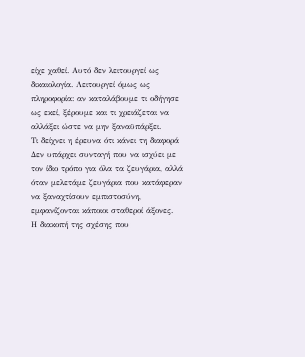είχε χαθεί. Αυτό δεν λειτουργεί ως δικαιολογία. Λειτουργεί όμως ως πληροφορία: αν καταλάβουμε τι οδήγησε ως εκεί, ξέρουμε και τι χρειάζεται να αλλάξει ώστε να μην ξαναϋπάρξει.
Τι δείχνει η έρευνα ότι κάνει τη διαφορά
Δεν υπάρχει συνταγή που να ισχύει με τον ίδιο τρόπο για όλα τα ζευγάρια, αλλά όταν μελετάμε ζευγάρια που κατάφεραν να ξαναχτίσουν εμπιστοσύνη, εμφανίζονται κάποιοι σταθεροί άξονες.
Η διακοπή της σχέσης που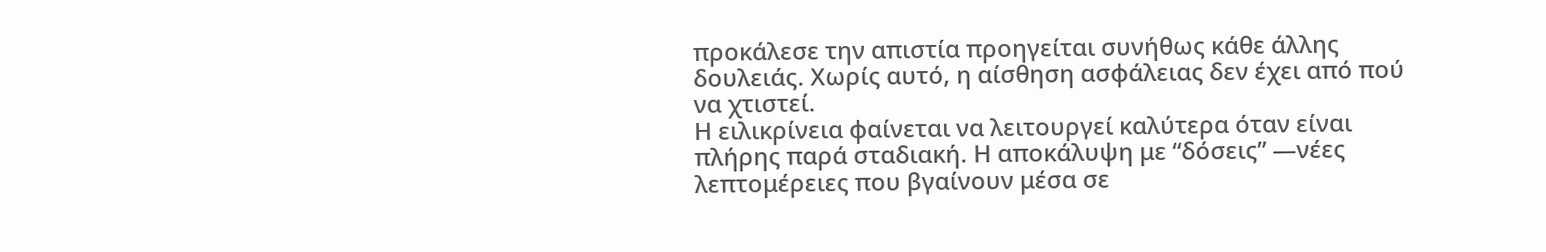προκάλεσε την απιστία προηγείται συνήθως κάθε άλλης δουλειάς. Χωρίς αυτό, η αίσθηση ασφάλειας δεν έχει από πού να χτιστεί.
Η ειλικρίνεια φαίνεται να λειτουργεί καλύτερα όταν είναι πλήρης παρά σταδιακή. Η αποκάλυψη με “δόσεις” —νέες λεπτομέρειες που βγαίνουν μέσα σε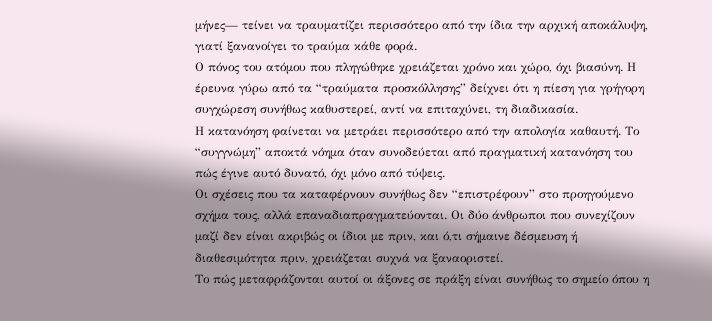μήνες— τείνει να τραυματίζει περισσότερο από την ίδια την αρχική αποκάλυψη, γιατί ξανανοίγει το τραύμα κάθε φορά.
Ο πόνος του ατόμου που πληγώθηκε χρειάζεται χρόνο και χώρο, όχι βιασύνη. Η έρευνα γύρω από τα “τραύματα προσκόλλησης” δείχνει ότι η πίεση για γρήγορη συγχώρεση συνήθως καθυστερεί, αντί να επιταχύνει, τη διαδικασία.
Η κατανόηση φαίνεται να μετράει περισσότερο από την απολογία καθαυτή. Το “συγγνώμη” αποκτά νόημα όταν συνοδεύεται από πραγματική κατανόηση του πώς έγινε αυτό δυνατό, όχι μόνο από τύψεις.
Οι σχέσεις που τα καταφέρνουν συνήθως δεν “επιστρέφουν” στο προηγούμενο σχήμα τους, αλλά επαναδιαπραγματεύονται. Οι δύο άνθρωποι που συνεχίζουν μαζί δεν είναι ακριβώς οι ίδιοι με πριν, και ό,τι σήμαινε δέσμευση ή διαθεσιμότητα πριν, χρειάζεται συχνά να ξαναοριστεί.
Το πώς μεταφράζονται αυτοί οι άξονες σε πράξη είναι συνήθως το σημείο όπου η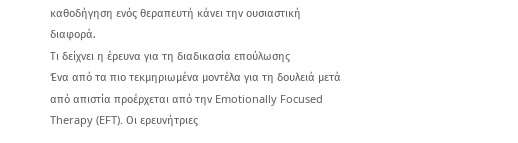καθοδήγηση ενός θεραπευτή κάνει την ουσιαστική διαφορά.
Τι δείχνει η έρευνα για τη διαδικασία επούλωσης
Ένα από τα πιο τεκμηριωμένα μοντέλα για τη δουλειά μετά από απιστία προέρχεται από την Emotionally Focused Therapy (EFT). Οι ερευνήτριες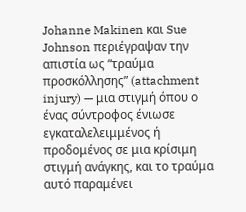Johanne Makinen και Sue Johnson περιέγραψαν την απιστία ως “τραύμα προσκόλλησης” (attachment injury) — μια στιγμή όπου ο ένας σύντροφος ένιωσε εγκαταλελειμμένος ή προδομένος σε μια κρίσιμη στιγμή ανάγκης, και το τραύμα αυτό παραμένει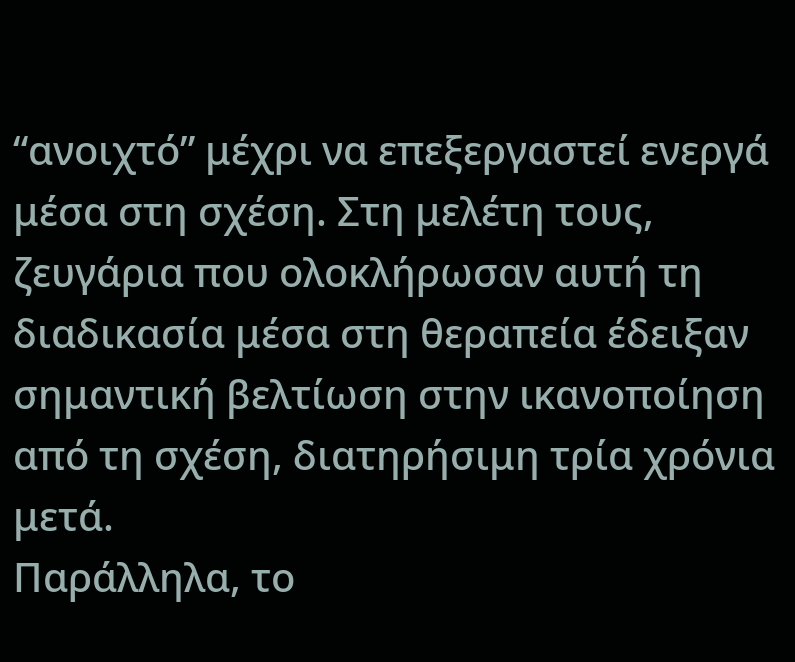“ανοιχτό” μέχρι να επεξεργαστεί ενεργά μέσα στη σχέση. Στη μελέτη τους, ζευγάρια που ολοκλήρωσαν αυτή τη διαδικασία μέσα στη θεραπεία έδειξαν σημαντική βελτίωση στην ικανοποίηση από τη σχέση, διατηρήσιμη τρία χρόνια μετά.
Παράλληλα, το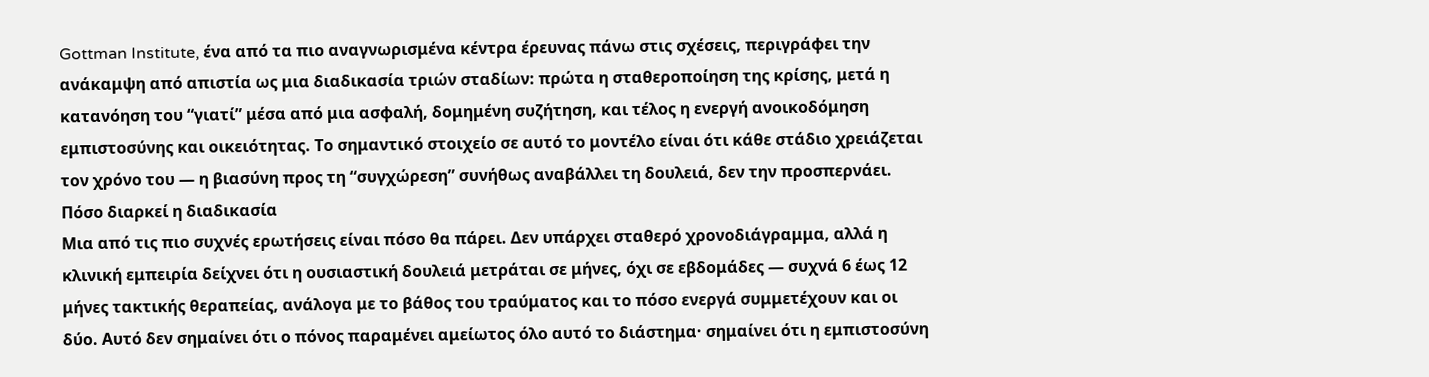Gottman Institute, ένα από τα πιο αναγνωρισμένα κέντρα έρευνας πάνω στις σχέσεις, περιγράφει την ανάκαμψη από απιστία ως μια διαδικασία τριών σταδίων: πρώτα η σταθεροποίηση της κρίσης, μετά η κατανόηση του “γιατί” μέσα από μια ασφαλή, δομημένη συζήτηση, και τέλος η ενεργή ανοικοδόμηση εμπιστοσύνης και οικειότητας. Το σημαντικό στοιχείο σε αυτό το μοντέλο είναι ότι κάθε στάδιο χρειάζεται τον χρόνο του — η βιασύνη προς τη “συγχώρεση” συνήθως αναβάλλει τη δουλειά, δεν την προσπερνάει.
Πόσο διαρκεί η διαδικασία
Μια από τις πιο συχνές ερωτήσεις είναι πόσο θα πάρει. Δεν υπάρχει σταθερό χρονοδιάγραμμα, αλλά η κλινική εμπειρία δείχνει ότι η ουσιαστική δουλειά μετράται σε μήνες, όχι σε εβδομάδες — συχνά 6 έως 12 μήνες τακτικής θεραπείας, ανάλογα με το βάθος του τραύματος και το πόσο ενεργά συμμετέχουν και οι δύο. Αυτό δεν σημαίνει ότι ο πόνος παραμένει αμείωτος όλο αυτό το διάστημα· σημαίνει ότι η εμπιστοσύνη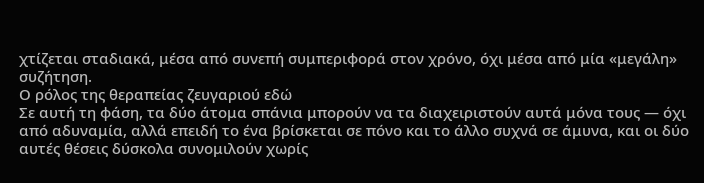χτίζεται σταδιακά, μέσα από συνεπή συμπεριφορά στον χρόνο, όχι μέσα από μία «μεγάλη» συζήτηση.
Ο ρόλος της θεραπείας ζευγαριού εδώ
Σε αυτή τη φάση, τα δύο άτομα σπάνια μπορούν να τα διαχειριστούν αυτά μόνα τους — όχι από αδυναμία, αλλά επειδή το ένα βρίσκεται σε πόνο και το άλλο συχνά σε άμυνα, και οι δύο αυτές θέσεις δύσκολα συνομιλούν χωρίς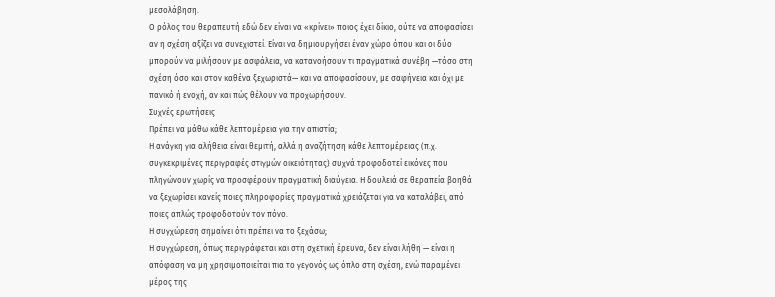μεσολάβηση.
Ο ρόλος του θεραπευτή εδώ δεν είναι να «κρίνει» ποιος έχει δίκιο, ούτε να αποφασίσει αν η σχέση αξίζει να συνεχιστεί. Είναι να δημιουργήσει έναν χώρο όπου και οι δύο μπορούν να μιλήσουν με ασφάλεια, να κατανοήσουν τι πραγματικά συνέβη —τόσο στη σχέση όσο και στον καθένα ξεχωριστά— και να αποφασίσουν, με σαφήνεια και όχι με πανικό ή ενοχή, αν και πώς θέλουν να προχωρήσουν.
Συχνές ερωτήσεις
Πρέπει να μάθω κάθε λεπτομέρεια για την απιστία;
Η ανάγκη για αλήθεια είναι θεμιτή, αλλά η αναζήτηση κάθε λεπτομέρειας (π.χ. συγκεκριμένες περιγραφές στιγμών οικειότητας) συχνά τροφοδοτεί εικόνες που πληγώνουν χωρίς να προσφέρουν πραγματική διαύγεια. Η δουλειά σε θεραπεία βοηθά να ξεχωρίσει κανείς ποιες πληροφορίες πραγματικά χρειάζεται για να καταλάβει, από ποιες απλώς τροφοδοτούν τον πόνο.
Η συγχώρεση σημαίνει ότι πρέπει να το ξεχάσω;
Η συγχώρεση, όπως περιγράφεται και στη σχετική έρευνα, δεν είναι λήθη — είναι η απόφαση να μη χρησιμοποιείται πια το γεγονός ως όπλο στη σχέση, ενώ παραμένει μέρος της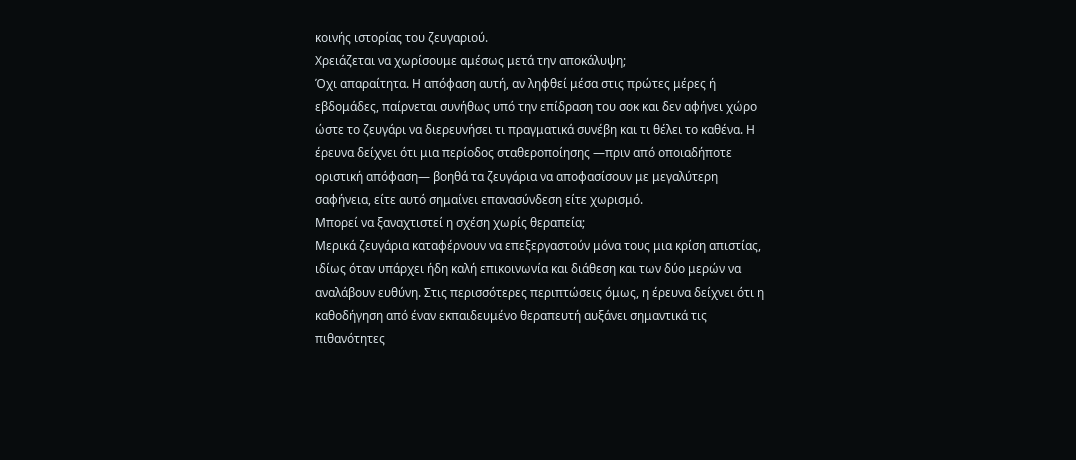κοινής ιστορίας του ζευγαριού.
Χρειάζεται να χωρίσουμε αμέσως μετά την αποκάλυψη;
Όχι απαραίτητα. Η απόφαση αυτή, αν ληφθεί μέσα στις πρώτες μέρες ή εβδομάδες, παίρνεται συνήθως υπό την επίδραση του σοκ και δεν αφήνει χώρο ώστε το ζευγάρι να διερευνήσει τι πραγματικά συνέβη και τι θέλει το καθένα. Η έρευνα δείχνει ότι μια περίοδος σταθεροποίησης —πριν από οποιαδήποτε οριστική απόφαση— βοηθά τα ζευγάρια να αποφασίσουν με μεγαλύτερη σαφήνεια, είτε αυτό σημαίνει επανασύνδεση είτε χωρισμό.
Μπορεί να ξαναχτιστεί η σχέση χωρίς θεραπεία;
Μερικά ζευγάρια καταφέρνουν να επεξεργαστούν μόνα τους μια κρίση απιστίας, ιδίως όταν υπάρχει ήδη καλή επικοινωνία και διάθεση και των δύο μερών να αναλάβουν ευθύνη. Στις περισσότερες περιπτώσεις όμως, η έρευνα δείχνει ότι η καθοδήγηση από έναν εκπαιδευμένο θεραπευτή αυξάνει σημαντικά τις πιθανότητες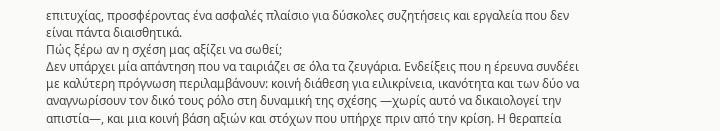επιτυχίας, προσφέροντας ένα ασφαλές πλαίσιο για δύσκολες συζητήσεις και εργαλεία που δεν είναι πάντα διαισθητικά.
Πώς ξέρω αν η σχέση μας αξίζει να σωθεί;
Δεν υπάρχει μία απάντηση που να ταιριάζει σε όλα τα ζευγάρια. Ενδείξεις που η έρευνα συνδέει με καλύτερη πρόγνωση περιλαμβάνουν: κοινή διάθεση για ειλικρίνεια, ικανότητα και των δύο να αναγνωρίσουν τον δικό τους ρόλο στη δυναμική της σχέσης —χωρίς αυτό να δικαιολογεί την απιστία—, και μια κοινή βάση αξιών και στόχων που υπήρχε πριν από την κρίση. Η θεραπεία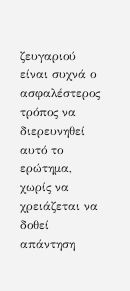ζευγαριού είναι συχνά ο ασφαλέστερος τρόπος να διερευνηθεί αυτό το ερώτημα, χωρίς να χρειάζεται να δοθεί απάντηση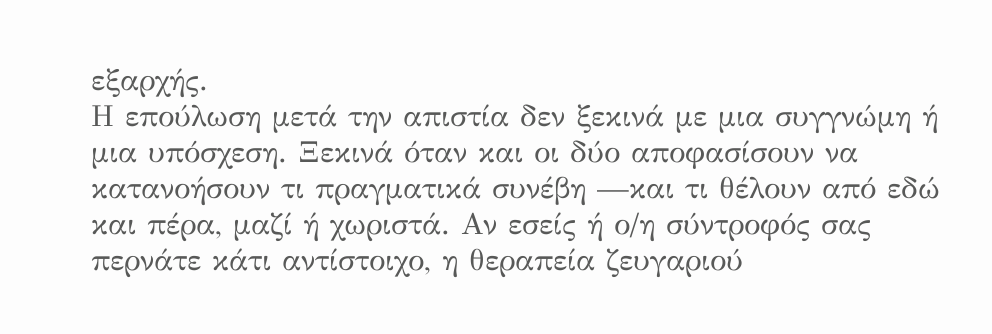εξαρχής.
Η επούλωση μετά την απιστία δεν ξεκινά με μια συγγνώμη ή μια υπόσχεση. Ξεκινά όταν και οι δύο αποφασίσουν να κατανοήσουν τι πραγματικά συνέβη —και τι θέλουν από εδώ και πέρα, μαζί ή χωριστά. Αν εσείς ή ο/η σύντροφός σας περνάτε κάτι αντίστοιχο, η θεραπεία ζευγαριού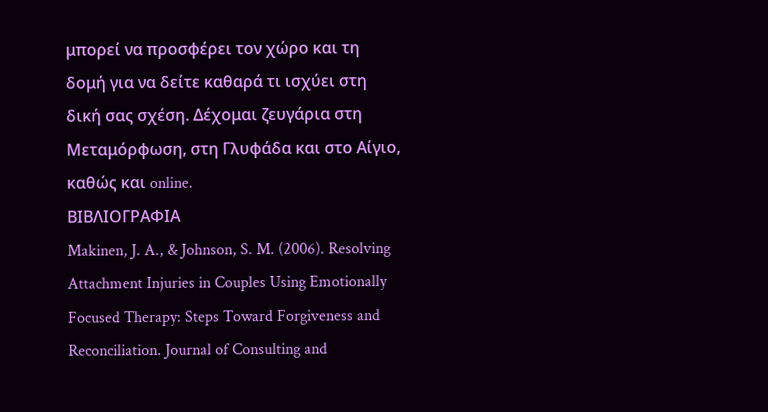μπορεί να προσφέρει τον χώρο και τη δομή για να δείτε καθαρά τι ισχύει στη δική σας σχέση. Δέχομαι ζευγάρια στη Μεταμόρφωση, στη Γλυφάδα και στο Αίγιο, καθώς και online.
ΒΙΒΛΙΟΓΡΑΦΙΑ
Makinen, J. A., & Johnson, S. M. (2006). Resolving Attachment Injuries in Couples Using Emotionally Focused Therapy: Steps Toward Forgiveness and Reconciliation. Journal of Consulting and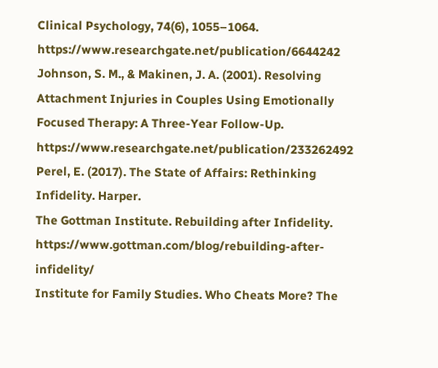Clinical Psychology, 74(6), 1055–1064. https://www.researchgate.net/publication/6644242
Johnson, S. M., & Makinen, J. A. (2001). Resolving Attachment Injuries in Couples Using Emotionally Focused Therapy: A Three-Year Follow-Up. https://www.researchgate.net/publication/233262492
Perel, E. (2017). The State of Affairs: Rethinking Infidelity. Harper.
The Gottman Institute. Rebuilding after Infidelity. https://www.gottman.com/blog/rebuilding-after-infidelity/
Institute for Family Studies. Who Cheats More? The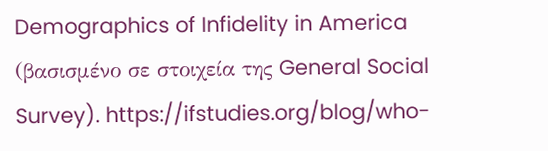Demographics of Infidelity in America (βασισμένο σε στοιχεία της General Social Survey). https://ifstudies.org/blog/who-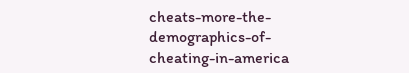cheats-more-the-demographics-of-cheating-in-america